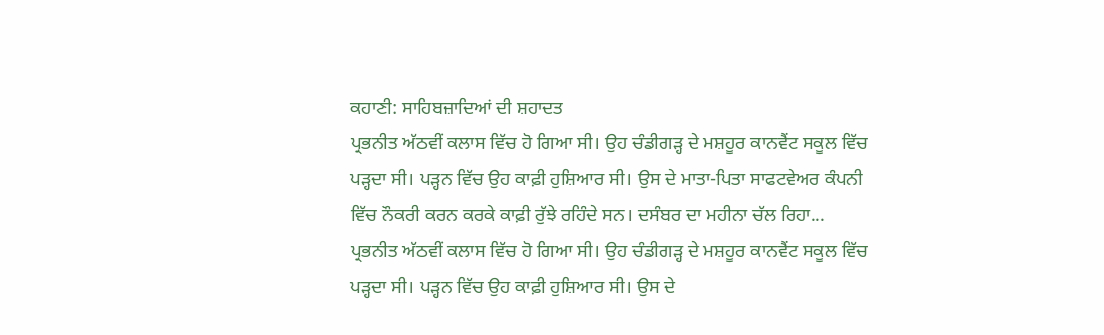ਕਹਾਣੀ: ਸਾਹਿਬਜ਼ਾਦਿਆਂ ਦੀ ਸ਼ਹਾਦਤ
ਪ੍ਰਭਨੀਤ ਅੱਠਵੀਂ ਕਲਾਸ ਵਿੱਚ ਹੋ ਗਿਆ ਸੀ। ਉਹ ਚੰਡੀਗੜ੍ਹ ਦੇ ਮਸ਼ਹੂਰ ਕਾਨਵੈਂਟ ਸਕੂਲ ਵਿੱਚ ਪੜ੍ਹਦਾ ਸੀ। ਪੜ੍ਹਨ ਵਿੱਚ ਉਹ ਕਾਫ਼ੀ ਹੁਸ਼ਿਆਰ ਸੀ। ਉਸ ਦੇ ਮਾਤਾ-ਪਿਤਾ ਸਾਫਟਵੇਅਰ ਕੰਪਨੀ ਵਿੱਚ ਨੌਕਰੀ ਕਰਨ ਕਰਕੇ ਕਾਫ਼ੀ ਰੁੱਝੇ ਰਹਿੰਦੇ ਸਨ। ਦਸੰਬਰ ਦਾ ਮਹੀਨਾ ਚੱਲ ਰਿਹਾ...
ਪ੍ਰਭਨੀਤ ਅੱਠਵੀਂ ਕਲਾਸ ਵਿੱਚ ਹੋ ਗਿਆ ਸੀ। ਉਹ ਚੰਡੀਗੜ੍ਹ ਦੇ ਮਸ਼ਹੂਰ ਕਾਨਵੈਂਟ ਸਕੂਲ ਵਿੱਚ ਪੜ੍ਹਦਾ ਸੀ। ਪੜ੍ਹਨ ਵਿੱਚ ਉਹ ਕਾਫ਼ੀ ਹੁਸ਼ਿਆਰ ਸੀ। ਉਸ ਦੇ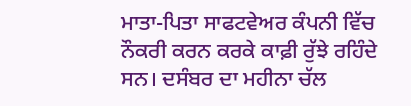ਮਾਤਾ-ਪਿਤਾ ਸਾਫਟਵੇਅਰ ਕੰਪਨੀ ਵਿੱਚ ਨੌਕਰੀ ਕਰਨ ਕਰਕੇ ਕਾਫ਼ੀ ਰੁੱਝੇ ਰਹਿੰਦੇ ਸਨ। ਦਸੰਬਰ ਦਾ ਮਹੀਨਾ ਚੱਲ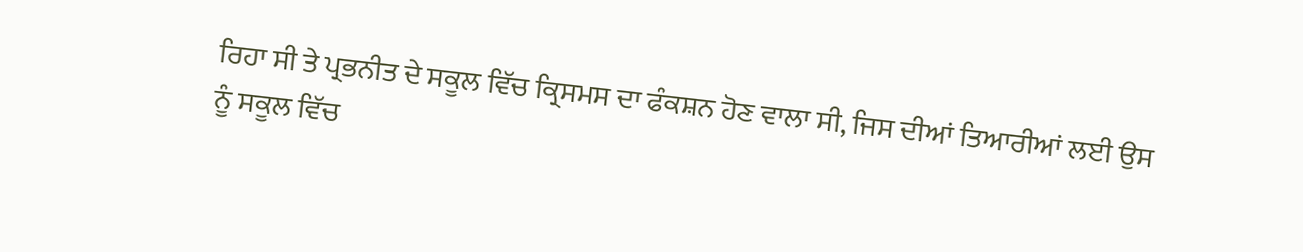ਰਿਹਾ ਸੀ ਤੇ ਪ੍ਰਭਨੀਤ ਦੇ ਸਕੂਲ ਵਿੱਚ ਕ੍ਰਿਸਮਸ ਦਾ ਫੰਕਸ਼ਨ ਹੋਣ ਵਾਲਾ ਸੀ, ਜਿਸ ਦੀਆਂ ਤਿਆਰੀਆਂ ਲਈ ਉਸ ਨੂੰ ਸਕੂਲ ਵਿੱਚ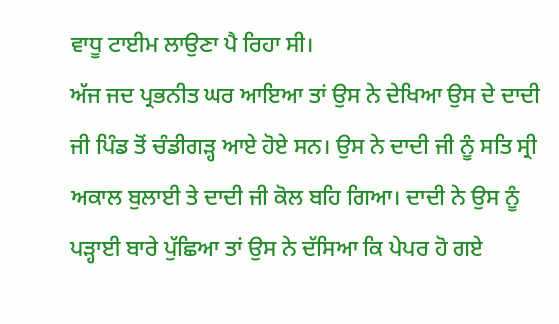ਵਾਧੂ ਟਾਈਮ ਲਾਉਣਾ ਪੈ ਰਿਹਾ ਸੀ।
ਅੱਜ ਜਦ ਪ੍ਰਭਨੀਤ ਘਰ ਆਇਆ ਤਾਂ ਉਸ ਨੇ ਦੇਖਿਆ ਉਸ ਦੇ ਦਾਦੀ ਜੀ ਪਿੰਡ ਤੋਂ ਚੰਡੀਗੜ੍ਹ ਆਏ ਹੋਏ ਸਨ। ਉਸ ਨੇ ਦਾਦੀ ਜੀ ਨੂੰ ਸਤਿ ਸ੍ਰੀ ਅਕਾਲ ਬੁਲਾਈ ਤੇ ਦਾਦੀ ਜੀ ਕੋਲ ਬਹਿ ਗਿਆ। ਦਾਦੀ ਨੇ ਉਸ ਨੂੰ ਪੜ੍ਹਾਈ ਬਾਰੇ ਪੁੱਛਿਆ ਤਾਂ ਉਸ ਨੇ ਦੱਸਿਆ ਕਿ ਪੇਪਰ ਹੋ ਗਏ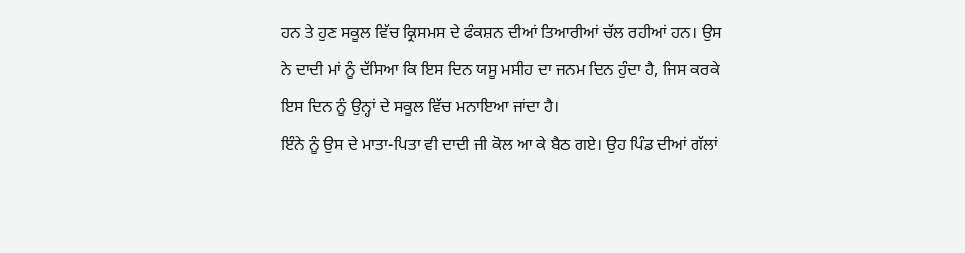ਹਨ ਤੇ ਹੁਣ ਸਕੂਲ ਵਿੱਚ ਕ੍ਰਿਸਮਸ ਦੇ ਫੰਕਸ਼ਨ ਦੀਆਂ ਤਿਆਰੀਆਂ ਚੱਲ ਰਹੀਆਂ ਹਨ। ਉਸ ਨੇ ਦਾਦੀ ਮਾਂ ਨੂੰ ਦੱਸਿਆ ਕਿ ਇਸ ਦਿਨ ਯਸੂ ਮਸੀਹ ਦਾ ਜਨਮ ਦਿਨ ਹੁੰਦਾ ਹੈ, ਜਿਸ ਕਰਕੇ ਇਸ ਦਿਨ ਨੂੰ ਉਨ੍ਹਾਂ ਦੇ ਸਕੂਲ ਵਿੱਚ ਮਨਾਇਆ ਜਾਂਦਾ ਹੈ।
ਇੰਨੇ ਨੂੰ ਉਸ ਦੇ ਮਾਤਾ-ਪਿਤਾ ਵੀ ਦਾਦੀ ਜੀ ਕੋਲ ਆ ਕੇ ਬੈਠ ਗਏ। ਉਹ ਪਿੰਡ ਦੀਆਂ ਗੱਲਾਂ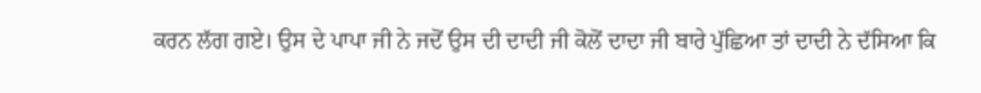ਕਰਨ ਲੱਗ ਗਏ। ਉਸ ਦੇ ਪਾਪਾ ਜੀ ਨੇ ਜਦੋਂ ਉਸ ਦੀ ਦਾਦੀ ਜੀ ਕੋਲੋਂ ਦਾਦਾ ਜੀ ਬਾਰੇ ਪੁੱਛਿਆ ਤਾਂ ਦਾਦੀ ਨੇ ਦੱਸਿਆ ਕਿ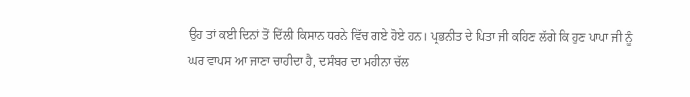ਉਹ ਤਾਂ ਕਈ ਦਿਨਾਂ ਤੋਂ ਦਿੱਲੀ ਕਿਸਾਨ ਧਰਨੇ ਵਿੱਚ ਗਏ ਹੋਏ ਹਨ। ਪ੍ਰਭਨੀਤ ਦੇ ਪਿਤਾ ਜੀ ਕਹਿਣ ਲੱਗੇ ਕਿ ਹੁਣ ਪਾਪਾ ਜੀ ਨੂੰ ਘਰ ਵਾਪਸ ਆ ਜਾਣਾ ਚਾਹੀਦਾ ਹੈ, ਦਸੰਬਰ ਦਾ ਮਹੀਨਾ ਚੱਲ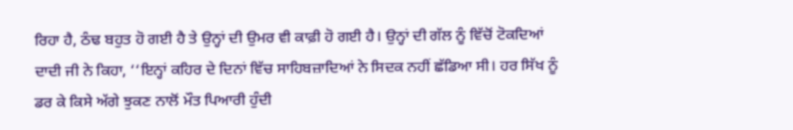ਰਿਹਾ ਹੈ, ਠੰਢ ਬਹੁਤ ਹੋ ਗਈ ਹੈ ਤੇ ਉਨ੍ਹਾਂ ਦੀ ਉਮਰ ਵੀ ਕਾਫ਼ੀ ਹੋ ਗਈ ਹੈ। ਉਨ੍ਹਾਂ ਦੀ ਗੱਲ ਨੂੰ ਵਿੱਚੋਂ ਟੋਕਦਿਆਂ ਦਾਦੀ ਜੀ ਨੇ ਕਿਹਾ, ‘‘ਇਨ੍ਹਾਂ ਕਹਿਰ ਦੇ ਦਿਨਾਂ ਵਿੱਚ ਸਾਹਿਬਜ਼ਾਦਿਆਂ ਨੇ ਸਿਦਕ ਨਹੀਂ ਛੱਡਿਆ ਸੀ। ਹਰ ਸਿੱਖ ਨੂੰ ਡਰ ਕੇ ਕਿਸੇ ਅੱਗੇ ਝੁਕਣ ਨਾਲੋਂ ਮੌਤ ਪਿਆਰੀ ਹੁੰਦੀ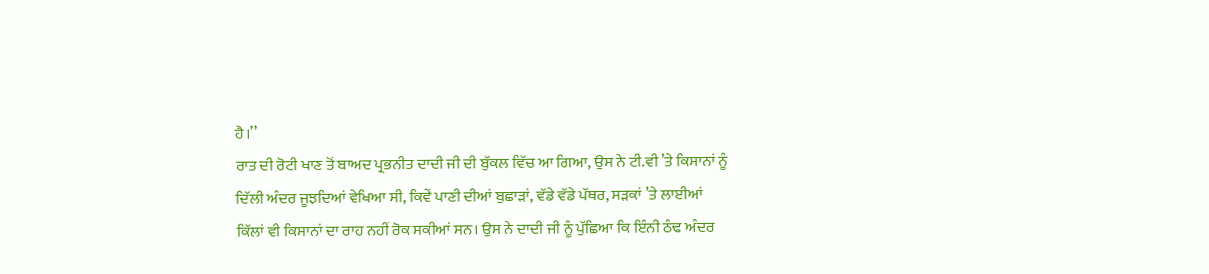ਹੈ।’’
ਰਾਤ ਦੀ ਰੋਟੀ ਖਾਣ ਤੋਂ ਬਾਅਦ ਪ੍ਰਭਨੀਤ ਦਾਦੀ ਜੀ ਦੀ ਬੁੱਕਲ ਵਿੱਚ ਆ ਗਿਆ, ਉਸ ਨੇ ਟੀ.ਵੀ ’ਤੇ ਕਿਸਾਨਾਂ ਨੂੰ ਦਿੱਲੀ ਅੰਦਰ ਜੂਝਦਿਆਂ ਵੇਖਿਆ ਸੀ, ਕਿਵੇਂ ਪਾਣੀ ਦੀਆਂ ਬੁਛਾੜਾਂ, ਵੱਡੇ ਵੱਡੇ ਪੱਥਰ, ਸੜਕਾਂ ’ਤੇ ਲਾਈਆਂ ਕਿੱਲਾਂ ਵੀ ਕਿਸਾਨਾਂ ਦਾ ਰਾਹ ਨਹੀਂ ਰੋਕ ਸਕੀਆਂ ਸਨ। ਉਸ ਨੇ ਦਾਦੀ ਜੀ ਨੂੰ ਪੁੱਛਿਆ ਕਿ ਇੰਨੀ ਠੰਢ ਅੰਦਰ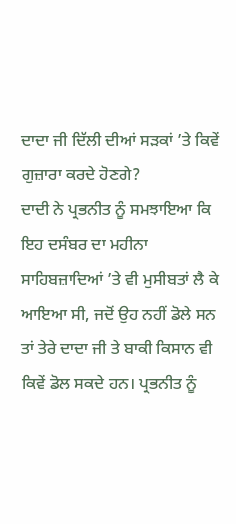ਦਾਦਾ ਜੀ ਦਿੱਲੀ ਦੀਆਂ ਸੜਕਾਂ ’ਤੇ ਕਿਵੇਂ ਗੁਜ਼ਾਰਾ ਕਰਦੇ ਹੋਣਗੇ?
ਦਾਦੀ ਨੇ ਪ੍ਰਭਨੀਤ ਨੂੰ ਸਮਝਾਇਆ ਕਿ ਇਹ ਦਸੰਬਰ ਦਾ ਮਹੀਨਾ ਸਾਹਿਬਜ਼ਾਦਿਆਂ ’ਤੇ ਵੀ ਮੁਸੀਬਤਾਂ ਲੈ ਕੇ ਆਇਆ ਸੀ, ਜਦੋਂ ਉਹ ਨਹੀਂ ਡੋਲੇ ਸਨ ਤਾਂ ਤੇਰੇ ਦਾਦਾ ਜੀ ਤੇ ਬਾਕੀ ਕਿਸਾਨ ਵੀ ਕਿਵੇਂ ਡੋਲ ਸਕਦੇ ਹਨ। ਪ੍ਰਭਨੀਤ ਨੂੰ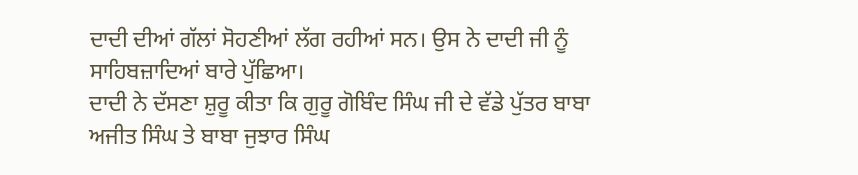ਦਾਦੀ ਦੀਆਂ ਗੱਲਾਂ ਸੋਹਣੀਆਂ ਲੱਗ ਰਹੀਆਂ ਸਨ। ਉਸ ਨੇ ਦਾਦੀ ਜੀ ਨੂੰ ਸਾਹਿਬਜ਼ਾਦਿਆਂ ਬਾਰੇ ਪੁੱਛਿਆ।
ਦਾਦੀ ਨੇ ਦੱਸਣਾ ਸ਼ੁਰੂ ਕੀਤਾ ਕਿ ਗੁਰੂ ਗੋਬਿੰਦ ਸਿੰਘ ਜੀ ਦੇ ਵੱਡੇ ਪੁੱਤਰ ਬਾਬਾ ਅਜੀਤ ਸਿੰਘ ਤੇ ਬਾਬਾ ਜੁਝਾਰ ਸਿੰਘ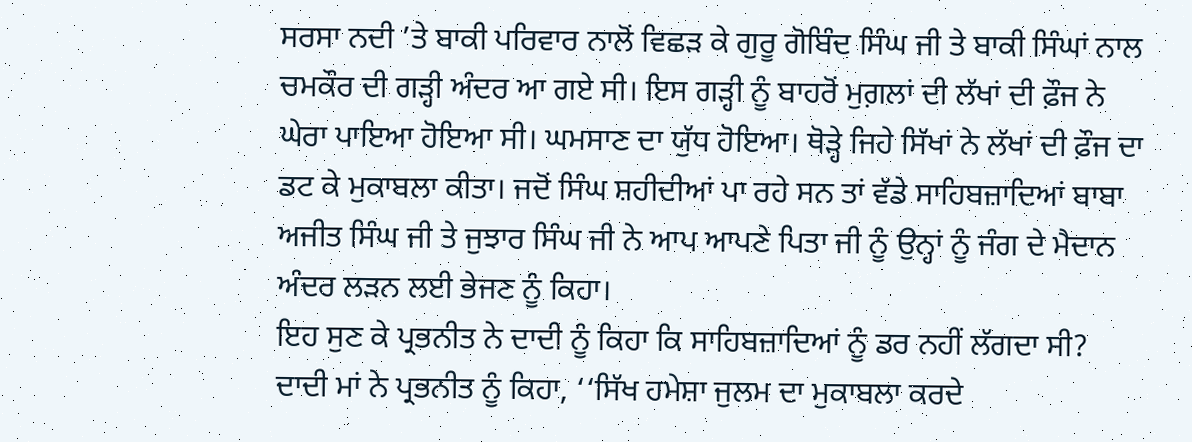ਸਰਸਾ ਨਦੀ ’ਤੇ ਬਾਕੀ ਪਰਿਵਾਰ ਨਾਲੋਂ ਵਿਛੜ ਕੇ ਗੁਰੂ ਗੋਬਿੰਦ ਸਿੰਘ ਜੀ ਤੇ ਬਾਕੀ ਸਿੰਘਾਂ ਨਾਲ ਚਮਕੌਰ ਦੀ ਗੜ੍ਹੀ ਅੰਦਰ ਆ ਗਏ ਸੀ। ਇਸ ਗੜ੍ਹੀ ਨੂੰ ਬਾਹਰੋਂ ਮੁਗ਼ਲਾਂ ਦੀ ਲੱਖਾਂ ਦੀ ਫ਼ੌਜ ਨੇ ਘੇਰਾ ਪਾਇਆ ਹੋਇਆ ਸੀ। ਘਮਸਾਣ ਦਾ ਯੁੱਧ ਹੋਇਆ। ਥੋੜ੍ਹੇ ਜਿਹੇ ਸਿੱਖਾਂ ਨੇ ਲੱਖਾਂ ਦੀ ਫ਼ੌਜ ਦਾ ਡਟ ਕੇ ਮੁਕਾਬਲਾ ਕੀਤਾ। ਜਦੋਂ ਸਿੰਘ ਸ਼ਹੀਦੀਆਂ ਪਾ ਰਹੇ ਸਨ ਤਾਂ ਵੱਡੇ ਸਾਹਿਬਜ਼ਾਦਿਆਂ ਬਾਬਾ ਅਜੀਤ ਸਿੰਘ ਜੀ ਤੇ ਜੁਝਾਰ ਸਿੰਘ ਜੀ ਨੇ ਆਪ ਆਪਣੇ ਪਿਤਾ ਜੀ ਨੂੰ ਉਨ੍ਹਾਂ ਨੂੰ ਜੰਗ ਦੇ ਮੈਦਾਨ ਅੰਦਰ ਲੜਨ ਲਈ ਭੇਜਣ ਨੂੰ ਕਿਹਾ।
ਇਹ ਸੁਣ ਕੇ ਪ੍ਰਭਨੀਤ ਨੇ ਦਾਦੀ ਨੂੰ ਕਿਹਾ ਕਿ ਸਾਹਿਬਜ਼ਾਦਿਆਂ ਨੂੰ ਡਰ ਨਹੀਂ ਲੱਗਦਾ ਸੀ?
ਦਾਦੀ ਮਾਂ ਨੇ ਪ੍ਰਭਨੀਤ ਨੂੰ ਕਿਹਾ, ‘‘ਸਿੱਖ ਹਮੇਸ਼ਾ ਜੁਲਮ ਦਾ ਮੁਕਾਬਲਾ ਕਰਦੇ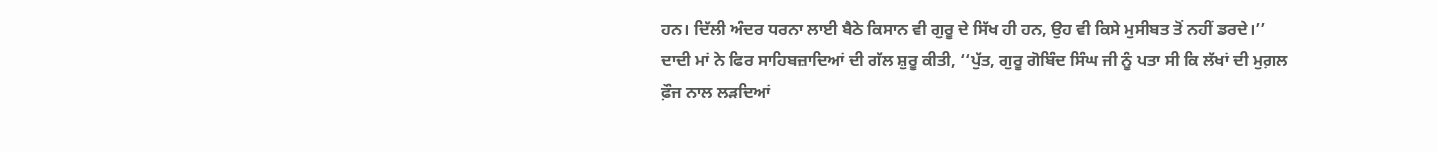ਹਨ। ਦਿੱਲੀ ਅੰਦਰ ਧਰਨਾ ਲਾਈ ਬੈਠੇ ਕਿਸਾਨ ਵੀ ਗੁਰੂ ਦੇ ਸਿੱਖ ਹੀ ਹਨ, ਉਹ ਵੀ ਕਿਸੇ ਮੁਸੀਬਤ ਤੋਂ ਨਹੀਂ ਡਰਦੇ।’’
ਦਾਦੀ ਮਾਂ ਨੇ ਫਿਰ ਸਾਹਿਬਜ਼ਾਦਿਆਂ ਦੀ ਗੱਲ ਸ਼ੁਰੂ ਕੀਤੀ, ‘‘ਪੁੱਤ, ਗੁਰੂ ਗੋਬਿੰਦ ਸਿੰਘ ਜੀ ਨੂੰ ਪਤਾ ਸੀ ਕਿ ਲੱਖਾਂ ਦੀ ਮੁਗ਼ਲ ਫ਼ੌਜ ਨਾਲ ਲੜਦਿਆਂ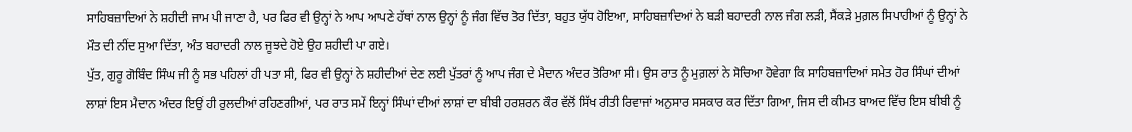ਸਾਹਿਬਜ਼ਾਦਿਆਂ ਨੇ ਸ਼ਹੀਦੀ ਜਾਮ ਪੀ ਜਾਣਾ ਹੈ, ਪਰ ਫਿਰ ਵੀ ਉਨ੍ਹਾਂ ਨੇ ਆਪ ਆਪਣੇ ਹੱਥਾਂ ਨਾਲ ਉਨ੍ਹਾਂ ਨੂੰ ਜੰਗ ਵਿੱਚ ਤੋਰ ਦਿੱਤਾ, ਬਹੁਤ ਯੁੱਧ ਹੋਇਆ, ਸਾਹਿਬਜ਼ਾਦਿਆਂ ਨੇ ਬੜੀ ਬਹਾਦਰੀ ਨਾਲ ਜੰਗ ਲੜੀ, ਸੈਂਕੜੇ ਮੁਗ਼ਲ ਸਿਪਾਹੀਆਂ ਨੂੰ ਉਨ੍ਹਾਂ ਨੇ ਮੌਤ ਦੀ ਨੀਂਦ ਸੁਆ ਦਿੱਤਾ, ਅੰਤ ਬਹਾਦਰੀ ਨਾਲ ਜੂਝਦੇ ਹੋਏ ਉਹ ਸ਼ਹੀਦੀ ਪਾ ਗਏ।
ਪੁੱਤ, ਗੁਰੂ ਗੋਬਿੰਦ ਸਿੰਘ ਜੀ ਨੂੰ ਸਭ ਪਹਿਲਾਂ ਹੀ ਪਤਾ ਸੀ, ਫਿਰ ਵੀ ਉਨ੍ਹਾਂ ਨੇ ਸ਼ਹੀਦੀਆਂ ਦੇਣ ਲਈ ਪੁੱਤਰਾਂ ਨੂੰ ਆਪ ਜੰਗ ਦੇ ਮੈਦਾਨ ਅੰਦਰ ਤੋਰਿਆ ਸੀ। ਉਸ ਰਾਤ ਨੂੰ ਮੁਗ਼ਲਾਂ ਨੇ ਸੋਚਿਆ ਹੋਵੇਗਾ ਕਿ ਸਾਹਿਬਜ਼ਾਦਿਆਂ ਸਮੇਤ ਹੋਰ ਸਿੰਘਾਂ ਦੀਆਂ ਲਾਸ਼ਾਂ ਇਸ ਮੈਦਾਨ ਅੰਦਰ ਇਉਂ ਹੀ ਰੁਲਦੀਆਂ ਰਹਿਣਗੀਆਂ, ਪਰ ਰਾਤ ਸਮੇਂ ਇਨ੍ਹਾਂ ਸਿੰਘਾਂ ਦੀਆਂ ਲਾਸ਼ਾਂ ਦਾ ਬੀਬੀ ਹਰਸ਼ਰਨ ਕੌਰ ਵੱਲੋਂ ਸਿੱਖ ਰੀਤੀ ਰਿਵਾਜਾਂ ਅਨੁਸਾਰ ਸਸਕਾਰ ਕਰ ਦਿੱਤਾ ਗਿਆ, ਜਿਸ ਦੀ ਕੀਮਤ ਬਾਅਦ ਵਿੱਚ ਇਸ ਬੀਬੀ ਨੂੰ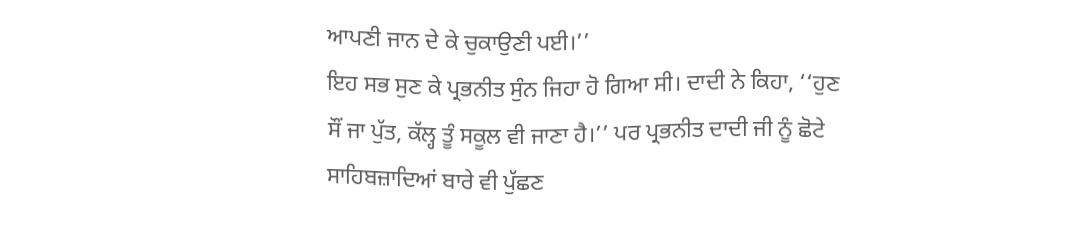ਆਪਣੀ ਜਾਨ ਦੇ ਕੇ ਚੁਕਾਉਣੀ ਪਈ।’’
ਇਹ ਸਭ ਸੁਣ ਕੇ ਪ੍ਰਭਨੀਤ ਸੁੰਨ ਜਿਹਾ ਹੋ ਗਿਆ ਸੀ। ਦਾਦੀ ਨੇ ਕਿਹਾ, ‘‘ਹੁਣ ਸੌਂ ਜਾ ਪੁੱਤ, ਕੱਲ੍ਹ ਤੂੰ ਸਕੂਲ ਵੀ ਜਾਣਾ ਹੈ।’’ ਪਰ ਪ੍ਰਭਨੀਤ ਦਾਦੀ ਜੀ ਨੂੰ ਛੋਟੇ ਸਾਹਿਬਜ਼ਾਦਿਆਂ ਬਾਰੇ ਵੀ ਪੁੱਛਣ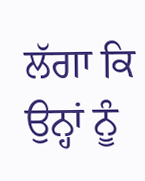ਲੱਗਾ ਕਿ ਉਨ੍ਹਾਂ ਨੂੰ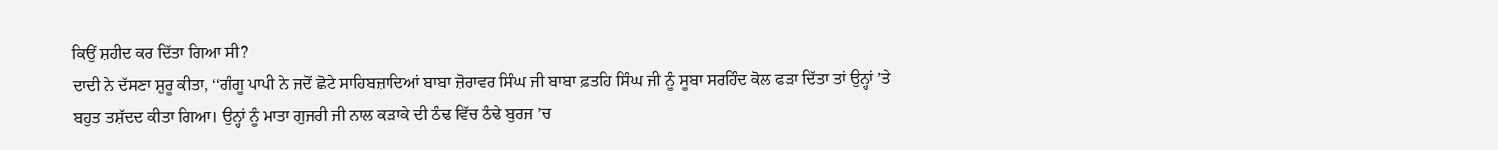ਕਿਉਂ ਸ਼ਹੀਦ ਕਰ ਦਿੱਤਾ ਗਿਆ ਸੀ?
ਦਾਦੀ ਨੇ ਦੱਸਣਾ ਸ਼ੁਰੂ ਕੀਤਾ, ‘‘ਗੰਗੂ ਪਾਪੀ ਨੇ ਜਦੋਂ ਛੋਟੇ ਸਾਹਿਬਜ਼ਾਦਿਆਂ ਬਾਬਾ ਜ਼ੋਰਾਵਰ ਸਿੰਘ ਜੀ ਬਾਬਾ ਫ਼ਤਹਿ ਸਿੰਘ ਜੀ ਨੂੰ ਸੂਬਾ ਸਰਹਿੰਦ ਕੋਲ ਫੜਾ ਦਿੱਤਾ ਤਾਂ ਉਨ੍ਹਾਂ ’ਤੇ ਬਹੁਤ ਤਸ਼ੱਦਦ ਕੀਤਾ ਗਿਆ। ਉਨ੍ਹਾਂ ਨੂੰ ਮਾਤਾ ਗੁਜਰੀ ਜੀ ਨਾਲ ਕੜਾਕੇ ਦੀ ਠੰਢ ਵਿੱਚ ਠੰਢੇ ਬੁਰਜ ’ਚ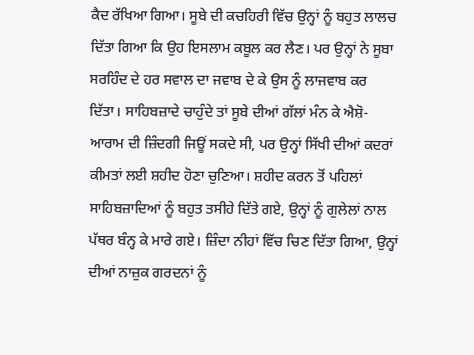ਕੈਦ ਰੱਖਿਆ ਗਿਆ। ਸੂਬੇ ਦੀ ਕਚਹਿਰੀ ਵਿੱਚ ਉਨ੍ਹਾਂ ਨੂੰ ਬਹੁਤ ਲਾਲਚ ਦਿੱਤਾ ਗਿਆ ਕਿ ਉਹ ਇਸਲਾਮ ਕਬੂਲ ਕਰ ਲੈਣ। ਪਰ ਉਨ੍ਹਾਂ ਨੇ ਸੂਬਾ ਸਰਹਿੰਦ ਦੇ ਹਰ ਸਵਾਲ ਦਾ ਜਵਾਬ ਦੇ ਕੇ ਉਸ ਨੂੰ ਲਾਜਵਾਬ ਕਰ ਦਿੱਤਾ। ਸਾਹਿਬਜ਼ਾਦੇ ਚਾਹੁੰਦੇ ਤਾਂ ਸੂਬੇ ਦੀਆਂ ਗੱਲਾਂ ਮੰਨ ਕੇ ਐਸ਼ੋ-ਆਰਾਮ ਦੀ ਜ਼ਿੰਦਗੀ ਜਿਊਂ ਸਕਦੇ ਸੀ, ਪਰ ਉਨ੍ਹਾਂ ਸਿੱਖੀ ਦੀਆਂ ਕਦਰਾਂ ਕੀਮਤਾਂ ਲਈ ਸ਼ਹੀਦ ਹੋਣਾ ਚੁਣਿਆ। ਸ਼ਹੀਦ ਕਰਨ ਤੋਂ ਪਹਿਲਾਂ ਸਾਹਿਬਜ਼ਾਦਿਆਂ ਨੂੰ ਬਹੁਤ ਤਸੀਹੇ ਦਿੱਤੇ ਗਏ, ਉਨ੍ਹਾਂ ਨੂੰ ਗੁਲੇਲਾਂ ਨਾਲ ਪੱਥਰ ਬੰਨ੍ਹ ਕੇ ਮਾਰੇ ਗਏ। ਜ਼ਿੰਦਾ ਨੀਹਾਂ ਵਿੱਚ ਚਿਣ ਦਿੱਤਾ ਗਿਆ, ਉਨ੍ਹਾਂ ਦੀਆਂ ਨਾਜ਼ੁਕ ਗਰਦਨਾਂ ਨੂੰ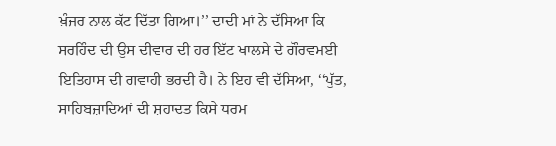ਖ਼ੰਜਰ ਨਾਲ ਕੱਟ ਦਿੱਤਾ ਗਿਆ।’’ ਦਾਦੀ ਮਾਂ ਨੇ ਦੱਸਿਆ ਕਿ ਸਰਹਿੰਦ ਦੀ ਉਸ ਦੀਵਾਰ ਦੀ ਹਰ ਇੱਟ ਖਾਲਸੇ ਦੇ ਗੌਰਵਮਈ ਇਤਿਹਾਸ ਦੀ ਗਵਾਹੀ ਭਰਦੀ ਹੈ। ਨੇ ਇਹ ਵੀ ਦੱਸਿਆ, ‘‘ਪੁੱਤ, ਸਾਹਿਬਜ਼ਾਦਿਆਂ ਦੀ ਸ਼ਹਾਦਤ ਕਿਸੇ ਧਰਮ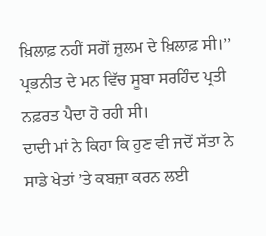ਖ਼ਿਲਾਫ਼ ਨਹੀਂ ਸਗੋਂ ਜ਼ੁਲਮ ਦੇ ਖ਼ਿਲਾਫ਼ ਸੀ।’’
ਪ੍ਰਭਨੀਤ ਦੇ ਮਨ ਵਿੱਚ ਸੂਬਾ ਸਰਹਿੰਦ ਪ੍ਰਤੀ ਨਫ਼ਰਤ ਪੈਦਾ ਹੋ ਰਹੀ ਸੀ।
ਦਾਦੀ ਮਾਂ ਨੇ ਕਿਹਾ ਕਿ ਹੁਣ ਵੀ ਜਦੋਂ ਸੱਤਾ ਨੇ ਸਾਡੇ ਖੇਤਾਂ ’ਤੇ ਕਬਜ਼ਾ ਕਰਨ ਲਈ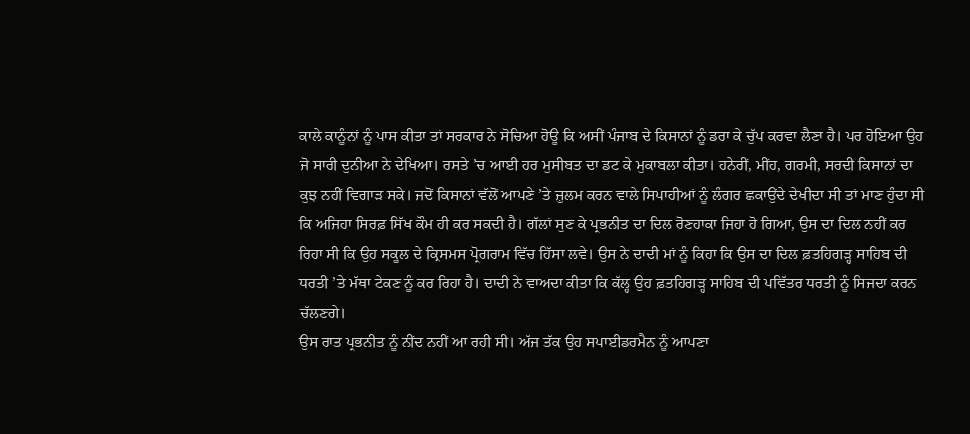ਕਾਲੇ ਕਾਨੂੰਨਾਂ ਨੂੰ ਪਾਸ ਕੀਤਾ ਤਾਂ ਸਰਕਾਰ ਨੇ ਸੋਚਿਆ ਹੋਊ ਕਿ ਅਸੀਂ ਪੰਜਾਬ ਦੇ ਕਿਸਾਨਾਂ ਨੂੰ ਡਰਾ ਕੇ ਚੁੱਪ ਕਰਵਾ ਲੈਣਾ ਹੈ। ਪਰ ਹੋਇਆ ਉਹ ਜੋ ਸਾਰੀ ਦੁਨੀਆ ਨੇ ਦੇਖਿਆ। ਰਸਤੇ ’ਚ ਆਈ ਹਰ ਮੁਸੀਬਤ ਦਾ ਡਟ ਕੇ ਮੁਕਾਬਲਾ ਕੀਤਾ। ਹਨੇਰੀਂ, ਮੀਂਹ, ਗਰਮੀ, ਸਰਦੀ ਕਿਸਾਨਾਂ ਦਾ ਕੁਝ ਨਹੀਂ ਵਿਗਾੜ ਸਕੇ। ਜਦੋਂ ਕਿਸਾਨਾਂ ਵੱਲੋਂ ਆਪਣੇ ’ਤੇ ਜ਼ੁਲਮ ਕਰਨ ਵਾਲੇ ਸਿਪਾਹੀਆਂ ਨੂੰ ਲੰਗਰ ਛਕਾਉਂਦੇ ਦੇਖੀਦਾ ਸੀ ਤਾਂ ਮਾਣ ਹੁੰਦਾ ਸੀ ਕਿ ਅਜਿਹਾ ਸਿਰਫ਼ ਸਿੱਖ ਕੌਮ ਹੀ ਕਰ ਸਕਦੀ ਹੈ। ਗੱਲਾਂ ਸੁਣ ਕੇ ਪ੍ਰਭਨੀਤ ਦਾ ਦਿਲ ਰੋਣਹਾਕਾ ਜਿਹਾ ਹੋ ਗਿਆ, ਉਸ ਦਾ ਦਿਲ ਨਹੀਂ ਕਰ ਰਿਹਾ ਸੀ ਕਿ ਉਹ ਸਕੂਲ ਦੇ ਕ੍ਰਿਸਮਸ ਪ੍ਰੋਗਰਾਮ ਵਿੱਚ ਹਿੱਸਾ ਲਵੇ। ਉਸ ਨੇ ਦਾਦੀ ਮਾਂ ਨੂੰ ਕਿਹਾ ਕਿ ਉਸ ਦਾ ਦਿਲ ਫ਼ਤਹਿਗੜ੍ਹ ਸਾਹਿਬ ਦੀ ਧਰਤੀ ’ਤੇ ਮੱਥਾ ਟੇਕਣ ਨੂੰ ਕਰ ਰਿਹਾ ਹੈ। ਦਾਦੀ ਨੇ ਵਾਅਦਾ ਕੀਤਾ ਕਿ ਕੱਲ੍ਹ ਉਹ ਫ਼ਤਹਿਗੜ੍ਹ ਸਾਹਿਬ ਦੀ ਪਵਿੱਤਰ ਧਰਤੀ ਨੂੰ ਸਿਜਦਾ ਕਰਨ ਚੱਲਣਗੇ।
ਉਸ ਰਾਤ ਪ੍ਰਭਨੀਤ ਨੂੰ ਨੀਂਦ ਨਹੀਂ ਆ ਰਹੀ ਸੀ। ਅੱਜ ਤੱਕ ਉਹ ਸਪਾਈਡਰਮੈਨ ਨੂੰ ਆਪਣਾ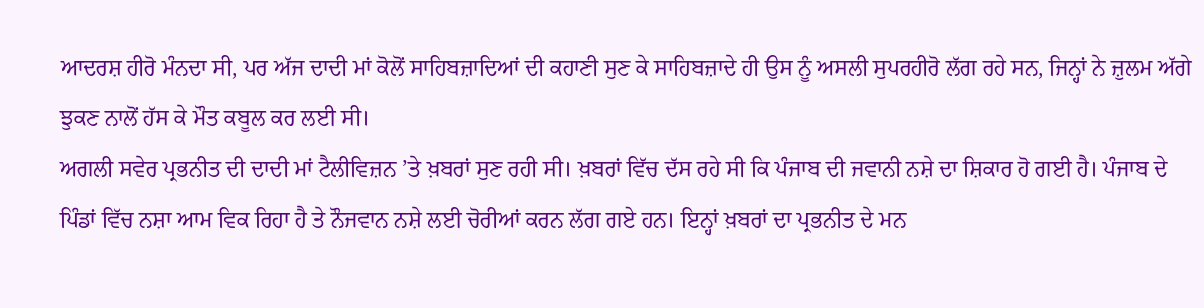ਆਦਰਸ਼ ਹੀਰੋ ਮੰਨਦਾ ਸੀ, ਪਰ ਅੱਜ ਦਾਦੀ ਮਾਂ ਕੋਲੋਂ ਸਾਹਿਬਜ਼ਾਦਿਆਂ ਦੀ ਕਹਾਣੀ ਸੁਣ ਕੇ ਸਾਹਿਬਜ਼ਾਦੇ ਹੀ ਉਸ ਨੂੰ ਅਸਲੀ ਸੁਪਰਹੀਰੋ ਲੱਗ ਰਹੇ ਸਨ, ਜਿਨ੍ਹਾਂ ਨੇ ਜ਼ੁਲਮ ਅੱਗੇ ਝੁਕਣ ਨਾਲੋਂ ਹੱਸ ਕੇ ਮੌਤ ਕਬੂਲ ਕਰ ਲਈ ਸੀ।
ਅਗਲੀ ਸਵੇਰ ਪ੍ਰਭਨੀਤ ਦੀ ਦਾਦੀ ਮਾਂ ਟੈਲੀਵਿਜ਼ਨ ’ਤੇ ਖ਼ਬਰਾਂ ਸੁਣ ਰਹੀ ਸੀ। ਖ਼ਬਰਾਂ ਵਿੱਚ ਦੱਸ ਰਹੇ ਸੀ ਕਿ ਪੰਜਾਬ ਦੀ ਜਵਾਨੀ ਨਸ਼ੇ ਦਾ ਸ਼ਿਕਾਰ ਹੋ ਗਈ ਹੈ। ਪੰਜਾਬ ਦੇ ਪਿੰਡਾਂ ਵਿੱਚ ਨਸ਼ਾ ਆਮ ਵਿਕ ਰਿਹਾ ਹੈ ਤੇ ਨੌਜਵਾਨ ਨਸ਼ੇ ਲਈ ਚੋਰੀਆਂ ਕਰਨ ਲੱਗ ਗਏ ਹਨ। ਇਨ੍ਹਾਂ ਖ਼ਬਰਾਂ ਦਾ ਪ੍ਰਭਨੀਤ ਦੇ ਮਨ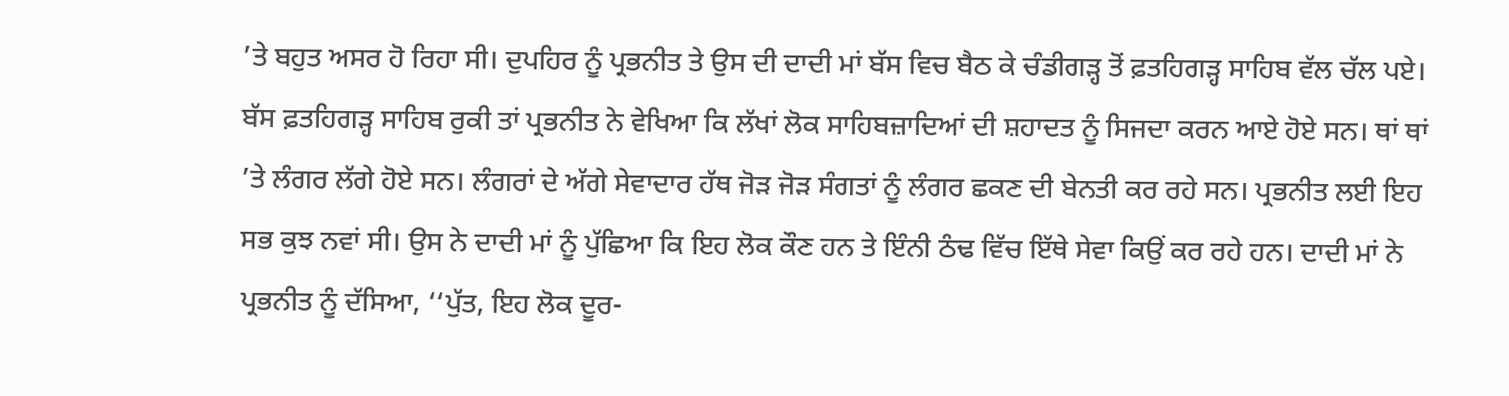’ਤੇ ਬਹੁਤ ਅਸਰ ਹੋ ਰਿਹਾ ਸੀ। ਦੁਪਹਿਰ ਨੂੰ ਪ੍ਰਭਨੀਤ ਤੇ ਉਸ ਦੀ ਦਾਦੀ ਮਾਂ ਬੱਸ ਵਿਚ ਬੈਠ ਕੇ ਚੰਡੀਗੜ੍ਹ ਤੋਂ ਫ਼ਤਹਿਗੜ੍ਹ ਸਾਹਿਬ ਵੱਲ ਚੱਲ ਪਏ। ਬੱਸ ਫ਼ਤਹਿਗੜ੍ਹ ਸਾਹਿਬ ਰੁਕੀ ਤਾਂ ਪ੍ਰਭਨੀਤ ਨੇ ਵੇਖਿਆ ਕਿ ਲੱਖਾਂ ਲੋਕ ਸਾਹਿਬਜ਼ਾਦਿਆਂ ਦੀ ਸ਼ਹਾਦਤ ਨੂੰ ਸਿਜਦਾ ਕਰਨ ਆਏ ਹੋਏ ਸਨ। ਥਾਂ ਥਾਂ ’ਤੇ ਲੰਗਰ ਲੱਗੇ ਹੋਏ ਸਨ। ਲੰਗਰਾਂ ਦੇ ਅੱਗੇ ਸੇਵਾਦਾਰ ਹੱਥ ਜੋੜ ਜੋੜ ਸੰਗਤਾਂ ਨੂੰ ਲੰਗਰ ਛਕਣ ਦੀ ਬੇਨਤੀ ਕਰ ਰਹੇ ਸਨ। ਪ੍ਰਭਨੀਤ ਲਈ ਇਹ ਸਭ ਕੁਝ ਨਵਾਂ ਸੀ। ਉਸ ਨੇ ਦਾਦੀ ਮਾਂ ਨੂੰ ਪੁੱਛਿਆ ਕਿ ਇਹ ਲੋਕ ਕੌਣ ਹਨ ਤੇ ਇੰਨੀ ਠੰਢ ਵਿੱਚ ਇੱਥੇ ਸੇਵਾ ਕਿਉਂ ਕਰ ਰਹੇ ਹਨ। ਦਾਦੀ ਮਾਂ ਨੇ ਪ੍ਰਭਨੀਤ ਨੂੰ ਦੱਸਿਆ, ‘‘ਪੁੱਤ, ਇਹ ਲੋਕ ਦੂਰ-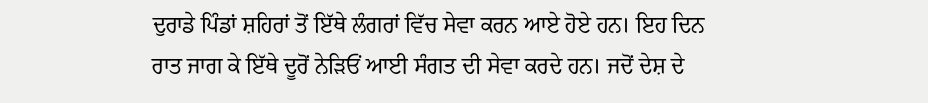ਦੁਰਾਡੇ ਪਿੰਡਾਂ ਸ਼ਹਿਰਾਂ ਤੋਂ ਇੱਥੇ ਲੰਗਰਾਂ ਵਿੱਚ ਸੇਵਾ ਕਰਨ ਆਏ ਹੋਏ ਹਨ। ਇਹ ਦਿਨ ਰਾਤ ਜਾਗ ਕੇ ਇੱਥੇ ਦੂਰੋਂ ਨੇੜਿਓਂ ਆਈ ਸੰਗਤ ਦੀ ਸੇਵਾ ਕਰਦੇ ਹਨ। ਜਦੋਂ ਦੇਸ਼ ਦੇ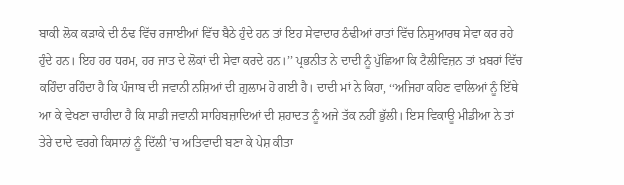ਬਾਕੀ ਲੋਕ ਕੜਾਕੇ ਦੀ ਠੰਢ ਵਿੱਚ ਰਜਾਈਆਂ ਵਿੱਚ ਬੈਠੇ ਹੁੰਦੇ ਹਨ ਤਾਂ ਇਹ ਸੇਵਾਦਾਰ ਠੰਢੀਆਂ ਰਾਤਾਂ ਵਿੱਚ ਨਿਸੁਆਰਥ ਸੇਵਾ ਕਰ ਰਹੇ ਹੁੰਦੇ ਹਨ। ਇਹ ਹਰ ਧਰਮ, ਹਰ ਜਾਤ ਦੇ ਲੋਕਾਂ ਦੀ ਸੇਵਾ ਕਰਦੇ ਹਨ।’’ ਪ੍ਰਭਨੀਤ ਨੇ ਦਾਦੀ ਨੂੰ ਪੁੱਛਿਆ ਕਿ ਟੈਲੀਵਿਜ਼ਨ ਤਾਂ ਖ਼ਬਰਾਂ ਵਿੱਚ ਕਹਿੰਦਾ ਰਹਿੰਦਾ ਹੈ ਕਿ ਪੰਜਾਬ ਦੀ ਜਵਾਨੀ ਨਸ਼ਿਆਂ ਦੀ ਗ਼ੁਲਾਮ ਹੋ ਗਈ ਹੈ। ਦਾਦੀ ਮਾਂ ਨੇ ਕਿਹਾ, ‘‘ਅਜਿਹਾ ਕਹਿਣ ਵਾਲਿਆਂ ਨੂੰ ਇੱਥੇ ਆ ਕੇ ਵੇਖਣਾ ਚਾਹੀਦਾ ਹੈ ਕਿ ਸਾਡੀ ਜਵਾਨੀ ਸਾਹਿਬਜ਼ਾਦਿਆਂ ਦੀ ਸ਼ਹਾਦਤ ਨੂੰ ਅਜੇ ਤੱਕ ਨਹੀਂ ਭੁੱਲੀ। ਇਸ ਵਿਕਾਊ ਮੀਡੀਆ ਨੇ ਤਾਂ ਤੇਰੇ ਦਾਦੇ ਵਰਗੇ ਕਿਸਾਨਾਂ ਨੂੰ ਦਿੱਲੀ ’ਚ ਅਤਿਵਾਦੀ ਬਣਾ ਕੇ ਪੇਸ਼ ਕੀਤਾ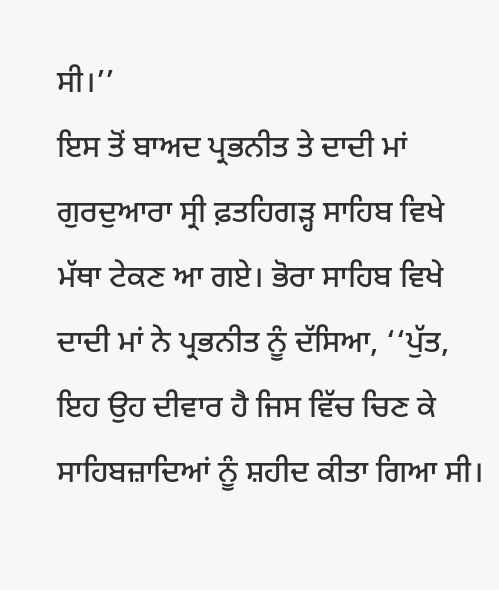ਸੀ।’’
ਇਸ ਤੋਂ ਬਾਅਦ ਪ੍ਰਭਨੀਤ ਤੇ ਦਾਦੀ ਮਾਂ ਗੁਰਦੁਆਰਾ ਸ੍ਰੀ ਫ਼ਤਹਿਗੜ੍ਹ ਸਾਹਿਬ ਵਿਖੇ ਮੱਥਾ ਟੇਕਣ ਆ ਗਏ। ਭੋਰਾ ਸਾਹਿਬ ਵਿਖੇ ਦਾਦੀ ਮਾਂ ਨੇ ਪ੍ਰਭਨੀਤ ਨੂੰ ਦੱਸਿਆ, ‘‘ਪੁੱਤ, ਇਹ ਉਹ ਦੀਵਾਰ ਹੈ ਜਿਸ ਵਿੱਚ ਚਿਣ ਕੇ ਸਾਹਿਬਜ਼ਾਦਿਆਂ ਨੂੰ ਸ਼ਹੀਦ ਕੀਤਾ ਗਿਆ ਸੀ।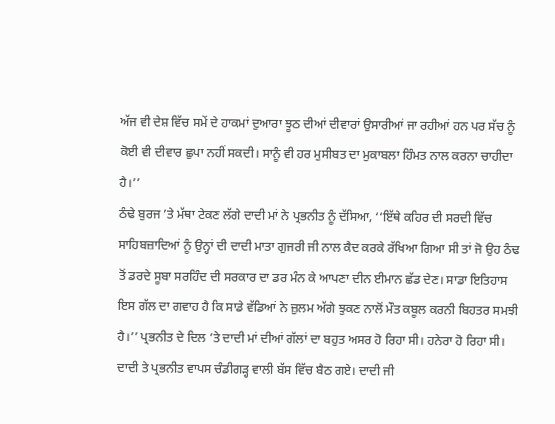ਅੱਜ ਵੀ ਦੇਸ਼ ਵਿੱਚ ਸਮੇਂ ਦੇ ਹਾਕਮਾਂ ਦੁਆਰਾ ਝੂਠ ਦੀਆਂ ਦੀਵਾਰਾਂ ਉਸਾਰੀਆਂ ਜਾ ਰਹੀਆਂ ਹਨ ਪਰ ਸੱਚ ਨੂੰ ਕੋਈ ਵੀ ਦੀਵਾਰ ਛੁਪਾ ਨਹੀਂ ਸਕਦੀ। ਸਾਨੂੰ ਵੀ ਹਰ ਮੁਸੀਬਤ ਦਾ ਮੁਕਾਬਲਾ ਹਿੰਮਤ ਨਾਲ ਕਰਨਾ ਚਾਹੀਦਾ ਹੈ।’’
ਠੰਢੇ ਬੁਰਜ ’ਤੇ ਮੱਥਾ ਟੇਕਣ ਲੱਗੇ ਦਾਦੀ ਮਾਂ ਨੇ ਪ੍ਰਭਨੀਤ ਨੂੰ ਦੱਸਿਆ, ‘‘ਇੱਥੇ ਕਹਿਰ ਦੀ ਸਰਦੀ ਵਿੱਚ ਸਾਹਿਬਜ਼ਾਦਿਆਂ ਨੂੰ ਉਨ੍ਹਾਂ ਦੀ ਦਾਦੀ ਮਾਤਾ ਗੁਜਰੀ ਜੀ ਨਾਲ ਕੈਦ ਕਰਕੇ ਰੱਖਿਆ ਗਿਆ ਸੀ ਤਾਂ ਜੋ ਉਹ ਠੰਢ ਤੋਂ ਡਰਦੇ ਸੂਬਾ ਸਰਹਿੰਦ ਦੀ ਸਰਕਾਰ ਦਾ ਡਰ ਮੰਨ ਕੇ ਆਪਣਾ ਦੀਨ ਈਮਾਨ ਛੱਡ ਦੇਣ। ਸਾਡਾ ਇਤਿਹਾਸ ਇਸ ਗੱਲ ਦਾ ਗਵਾਹ ਹੈ ਕਿ ਸਾਡੇ ਵੱਡਿਆਂ ਨੇ ਜ਼ੁਲਮ ਅੱਗੇ ਝੁਕਣ ਨਾਲੋਂ ਮੌਤ ਕਬੂਲ ਕਰਨੀ ਬਿਹਤਰ ਸਮਝੀ ਹੈ।’’ ਪ੍ਰਭਨੀਤ ਦੇ ਦਿਲ ’ਤੇ ਦਾਦੀ ਮਾਂ ਦੀਆਂ ਗੱਲਾਂ ਦਾ ਬਹੁਤ ਅਸਰ ਹੋ ਰਿਹਾ ਸੀ। ਹਨੇਰਾ ਹੋ ਰਿਹਾ ਸੀ। ਦਾਦੀ ਤੇ ਪ੍ਰਭਨੀਤ ਵਾਪਸ ਚੰਡੀਗੜ੍ਹ ਵਾਲੀ ਬੱਸ ਵਿੱਚ ਬੈਠ ਗਏ। ਦਾਦੀ ਜੀ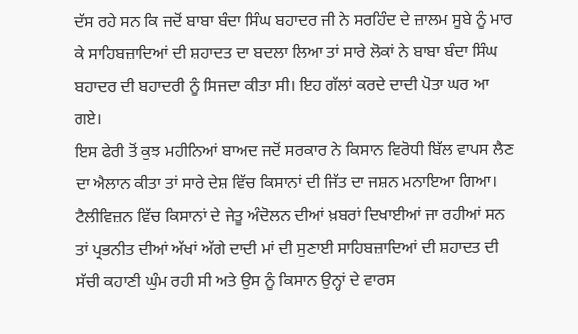ਦੱਸ ਰਹੇ ਸਨ ਕਿ ਜਦੋਂ ਬਾਬਾ ਬੰਦਾ ਸਿੰਘ ਬਹਾਦਰ ਜੀ ਨੇ ਸਰਹਿੰਦ ਦੇ ਜ਼ਾਲਮ ਸੂਬੇ ਨੂੰ ਮਾਰ ਕੇ ਸਾਹਿਬਜ਼ਾਦਿਆਂ ਦੀ ਸ਼ਹਾਦਤ ਦਾ ਬਦਲਾ ਲਿਆ ਤਾਂ ਸਾਰੇ ਲੋਕਾਂ ਨੇ ਬਾਬਾ ਬੰਦਾ ਸਿੰਘ ਬਹਾਦਰ ਦੀ ਬਹਾਦਰੀ ਨੂੰ ਸਿਜਦਾ ਕੀਤਾ ਸੀ। ਇਹ ਗੱਲਾਂ ਕਰਦੇ ਦਾਦੀ ਪੋਤਾ ਘਰ ਆ ਗਏ।
ਇਸ ਫੇਰੀ ਤੋਂ ਕੁਝ ਮਹੀਨਿਆਂ ਬਾਅਦ ਜਦੋਂ ਸਰਕਾਰ ਨੇ ਕਿਸਾਨ ਵਿਰੋਧੀ ਬਿੱਲ ਵਾਪਸ ਲੈਣ ਦਾ ਐਲਾਨ ਕੀਤਾ ਤਾਂ ਸਾਰੇ ਦੇਸ਼ ਵਿੱਚ ਕਿਸਾਨਾਂ ਦੀ ਜਿੱਤ ਦਾ ਜਸ਼ਨ ਮਨਾਇਆ ਗਿਆ। ਟੈਲੀਵਿਜ਼ਨ ਵਿੱਚ ਕਿਸਾਨਾਂ ਦੇ ਜੇਤੂ ਅੰਦੋਲਨ ਦੀਆਂ ਖ਼ਬਰਾਂ ਦਿਖਾਈਆਂ ਜਾ ਰਹੀਆਂ ਸਨ ਤਾਂ ਪ੍ਰਭਨੀਤ ਦੀਆਂ ਅੱਖਾਂ ਅੱਗੇ ਦਾਦੀ ਮਾਂ ਦੀ ਸੁਣਾਈ ਸਾਹਿਬਜ਼ਾਦਿਆਂ ਦੀ ਸ਼ਹਾਦਤ ਦੀ ਸੱਚੀ ਕਹਾਣੀ ਘੁੰਮ ਰਹੀ ਸੀ ਅਤੇ ਉਸ ਨੂੰ ਕਿਸਾਨ ਉਨ੍ਹਾਂ ਦੇ ਵਾਰਸ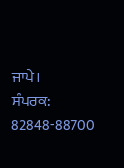ਜਾਪੇ।
ਸੰਪਰਕ: 82848-88700